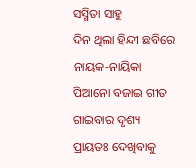ସସ୍ମିତା ସାହୁ
ଦିନ ଥିଲା ହିନ୍ଦୀ ଛବିରେ ନାୟକ-ନାୟିକା ପିଆନୋ ବଜାଇ ଗୀତ ଗାଇବାର ଦୃଶ୍ୟ ପ୍ରାୟତଃ ଦେଖିବାକୁ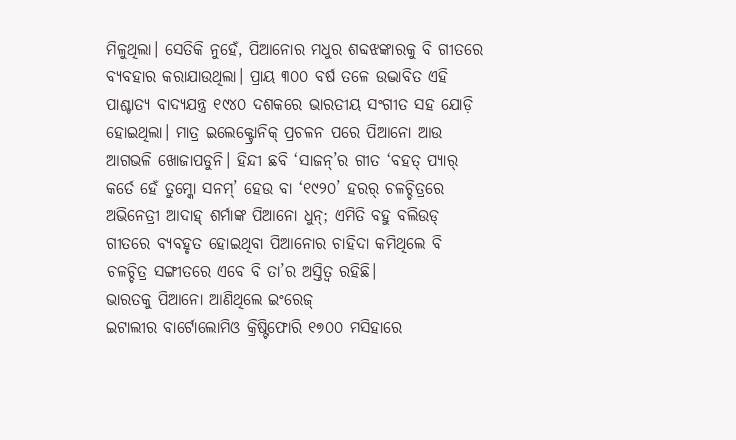ମିଳୁଥିଲା। ସେତିକି ନୁହେଁ, ପିଆନୋର ମଧୁର ଶବ୍ଦଝଙ୍କାରକୁ ବି ଗୀତରେ ବ୍ୟବହାର କରାଯାଉଥିଲା। ପ୍ରାୟ ୩୦୦ ବର୍ଷ ତଳେ ଉଦ୍ଭାବିତ ଏହି ପାଶ୍ଚାତ୍ୟ ବାଦ୍ୟଯନ୍ତ୍ର ୧୯୪୦ ଦଶକରେ ଭାରତୀୟ ସଂଗୀତ ସହ ଯୋଡ଼ି ହୋଇଥିଲା। ମାତ୍ର ଇଲେକ୍ଟ୍ରୋନିକ୍ ପ୍ରଚଳନ ପରେ ପିଆନୋ ଆଉ ଆଗଭଳି ଖୋଜାପଡୁନି। ହିନ୍ଦୀ ଛବି ‘ସାଜନ୍’ର ଗୀତ ‘ବହତ୍ ପ୍ୟାର୍ କର୍ତେ ହେଁ ତୁମ୍କୋ ସନମ୍’ ହେଉ ବା ‘୧୯୨୦’ ହରର୍ ଚଳଚ୍ଚିତ୍ରରେ ଅଭିନେତ୍ରୀ ଆଦାହ୍ ଶର୍ମାଙ୍କ ପିଆନୋ ଧୁନ୍; ଏମିତି ବହୁ ବଲିଉଡ୍ ଗୀତରେ ବ୍ୟବହୃତ ହୋଇଥିବା ପିଆନୋର ଚାହିଦା କମିଥିଲେ ବି ଚଳଚ୍ଚିତ୍ର ସଙ୍ଗୀତରେ ଏବେ ବି ତା’ର ଅସ୍ତିତ୍ବ ରହିଛି।
ଭାରତକୁ ପିଆନୋ ଆଣିଥିଲେ ଇଂରେଜ୍
ଇଟାଲୀର ବାର୍ଟୋଲୋମିଓ କ୍ରିଷ୍ଟିଫୋରି ୧୭୦୦ ମସିହାରେ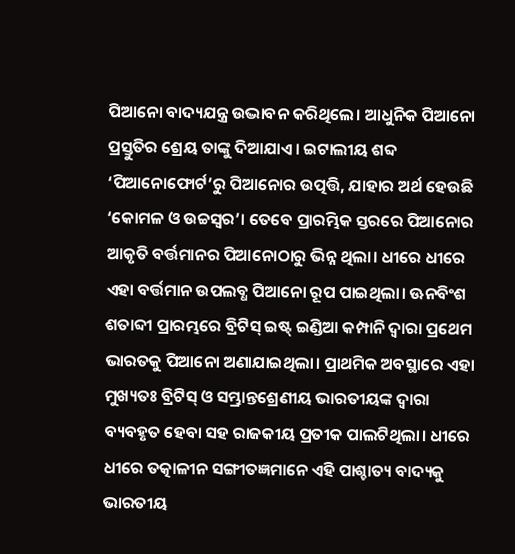ପିଆନୋ ବାଦ୍ୟଯନ୍ତ୍ର ଉଦ୍ଭାବନ କରିଥିଲେ। ଆଧୁନିକ ପିଆନୋ ପ୍ରସ୍ତୁତିର ଶ୍ରେୟ ତାଙ୍କୁ ଦିଆଯାଏ। ଇଟାଲୀୟ ଶବ୍ଦ ‘ପିଆନୋଫୋର୍ଟ’ରୁ ପିଆନୋର ଉତ୍ପତ୍ତି, ଯାହାର ଅର୍ଥ ହେଉଛି ‘କୋମଳ ଓ ଉଚ୍ଚସ୍ବର’। ତେବେ ପ୍ରାରମ୍ଭିକ ସ୍ତରରେ ପିଆନୋର ଆକୃତି ବର୍ତ୍ତମାନର ପିଆନୋଠାରୁ ଭିନ୍ନ ଥିଲା। ଧୀରେ ଧୀରେ ଏହା ବର୍ତ୍ତମାନ ଉପଲବ୍ଧ ପିଆନୋ ରୂପ ପାଇଥିଲା। ଊନବିଂଶ ଶତାବ୍ଦୀ ପ୍ରାରମ୍ଭରେ ବ୍ରିଟିସ୍ ଇଷ୍ଟ୍ ଇଣ୍ଡିଆ କମ୍ପାନି ଦ୍ୱାରା ପ୍ରଥେମ ଭାରତକୁ ପିଆନୋ ଅଣାଯାଇଥିଲା। ପ୍ରାଥମିକ ଅବସ୍ଥାରେ ଏହା ମୁଖ୍ୟତଃ ବ୍ରିଟିସ୍ ଓ ସମ୍ଭ୍ରାନ୍ତଶ୍ରେଣୀୟ ଭାରତୀୟଙ୍କ ଦ୍ୱାରା ବ୍ୟବହୃତ ହେବା ସହ ରାଜକୀୟ ପ୍ରତୀକ ପାଲଟିଥିଲା। ଧୀରେ ଧୀରେ ତତ୍କାଳୀନ ସଙ୍ଗୀତଜ୍ଞମାନେ ଏହି ପାଶ୍ଚାତ୍ୟ ବାଦ୍ୟକୁ ଭାରତୀୟ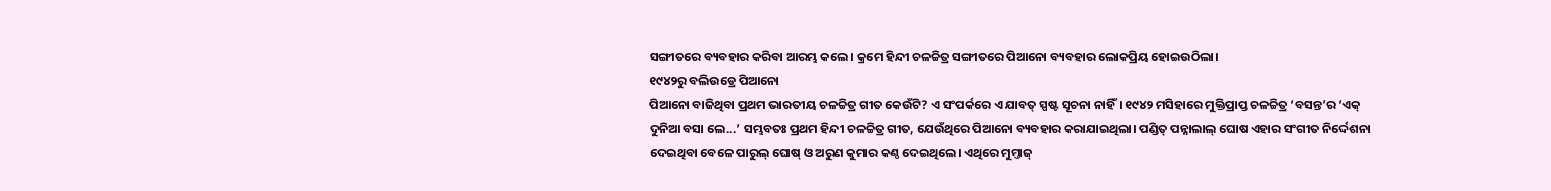ସଙ୍ଗୀତରେ ବ୍ୟବହାର କରିବା ଆରମ୍ଭ କଲେ। କ୍ରମେ ହିନ୍ଦୀ ଚଳଚ୍ଚିତ୍ର ସଙ୍ଗୀତରେ ପିଆନୋ ବ୍ୟବହାର ଲୋକପ୍ରିୟ ହୋଇଉଠିଲା।
୧୯୪୨ରୁ ବଲିଉଡ୍ରେ ପିଆନୋ
ପିଆନୋ ବାଜିଥିବା ପ୍ରଥମ ଭାରତୀୟ ଚଳଚ୍ଚିତ୍ର ଗୀତ କେଉଁଟି? ଏ ସଂପର୍କରେ ଏ ଯାବତ୍ ସ୍ପଷ୍ଟ ସୂଚନା ନାହିଁ। ୧୯୪୨ ମସିହାରେ ମୁକ୍ତିପ୍ରାପ୍ତ ଚଳଚ୍ଚିତ୍ର ‘ବସନ୍ତ’ର ‘ଏକ୍ ଦୁନିଆ ବସା ଲେ...’ ସମ୍ଭବତଃ ପ୍ରଥମ ହିନ୍ଦୀ ଚଳଚ୍ଚିତ୍ର ଗୀତ, ଯେଉଁଥିରେ ପିଆନୋ ବ୍ୟବହାର କରାଯାଇଥିଲା। ପଣ୍ଡିତ୍ ପନ୍ନାଲାଲ୍ ଘୋଷ ଏହାର ସଂଗୀତ ନିର୍ଦ୍ଦେଶନା ଦେଇଥିବା ବେଳେ ପାରୁଲ୍ ଘୋଷ୍ ଓ ଅରୁଣ କୁମାର କଣ୍ଠ ଦେଇଥିଲେ। ଏଥିରେ ମୁମ୍ତାଜ୍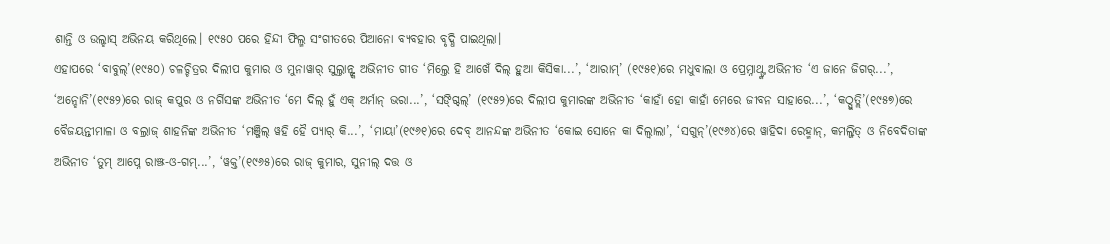ଶାନ୍ତି ଓ ଉଲ୍ହାସ୍ ଅଭିନୟ କରିଥିଲେ। ୧୯୫୦ ପରେ ହିନ୍ଦୀ ଫିଲ୍ମ ସଂଗୀତରେ ପିଆନୋ ବ୍ୟବହାର ବୃଦ୍ଧି ପାଇଥିଲା।
ଏହାପରେ ‘ବାବୁଲ୍’(୧୯୫୦) ଚଳଚ୍ଚିତ୍ରର ଦିଲୀପ କୁମାର ଓ ମୁନାୱାର୍ ସୁଲ୍ତାନ୍ଙ୍କ ଅଭିନୀତ ଗୀତ ‘ମିଲ୍ତେ ହି ଆଖେଁ ଦିଲ୍ ହୁଆ କିସିକା...’, ‘ଆରାମ୍’ (୧୯୫୧)ରେ ମଧୁବାଲା ଓ ପ୍ରେମ୍ନାଥ୍ଙ୍କ ଅଭିନୀତ ‘ଏ ଜାନେ ଜିଗର୍...’, ‘ଅନ୍ହୋନି’(୧୯୫୨)ରେ ରାଜ୍ କପୁର ଓ ନର୍ଗିସଙ୍କ ଅଭିନୀତ ‘ମେ ଦିଲ୍ ହୁଁ ଏକ୍ ଅର୍ମାନ୍ ଭରା...’, ‘ସଙ୍ଗ୍ଦିଲ୍’ (୧୯୫୨)ରେ ଦିଲୀପ କୁମାରଙ୍କ ଅଭିନୀତ ‘କାହାଁ ହୋ କାହାଁ ମେରେ ଜୀବନ ସାହାରେ...’, ‘କଠ୍ପୁତ୍ଲି’(୧୯୫୭)ରେ ବୈଜୟନ୍ତୀମାଳା ଓ ବଲ୍ରାଜ୍ ଶାହନିଙ୍କ ଅଭିନୀତ ‘ମଞ୍ଜିଲ୍ ୱହି ହୈ ପ୍ୟାର୍ କି...’, ‘ମାୟା’(୧୯୬୧)ରେ ଦେବ୍ ଆନନ୍ଦଙ୍କ ଅଭିନୀତ ‘କୋଇ ସୋନେ କା ଦିଲ୍ୱାଲା’, ‘ସଗୁନ୍’(୧୯୬୪)ରେ ୱାହିଦା ରେହ୍ମାନ୍, କମଲ୍ଜିତ୍ ଓ ନିବେଦିତାଙ୍କ ଅଭିନୀତ ‘ତୁମ୍ ଆପ୍ନେ ରାଞ୍ଝ-ଓ-ଗମ୍...’, ‘ୱକ୍ତ’(୧୯୬୫)ରେ ରାଜ୍ କୁମାର, ସୁନୀଲ୍ ଦତ୍ତ ଓ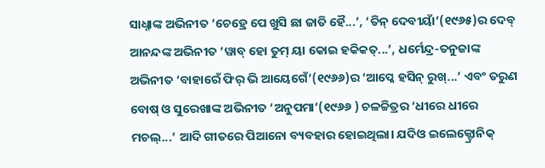ସାଧ୍ନାଙ୍କ ଅଭିନୀତ ‘ଚେହ୍ରେ ପେ ଖୁସି ଛା ଜାତି ହୈ...’, ‘ତିନ୍ ଦେବୀୟାଁ’(୧୯୬୫)ର ଦେବ୍ ଆନନ୍ଦଙ୍କ ଅଭିନୀତ ‘ୱାବ୍ ହୋ ତୁମ୍ ୟା କୋଇ ହକିକତ୍...’, ଧର୍ମେନ୍ଦ୍ର-ତନୁଜାଙ୍କ ଅଭିନୀତ ‘ବାହାରେଁ ଫିର୍ ଭି ଆୟେଗେଁ’(୧୯୬୬)ର ‘ଆପ୍କେ ହସିନ୍ ରୁଖ୍...’ ଏବଂ ତରୁଣ ବୋଷ୍ ଓ ସୁରେଖାଙ୍କ ଅଭିନୀତ ‘ଅନୁପମା’(୧୯୬୬ ) ଚଳଚ୍ଚିତ୍ରର ‘ଧୀରେ ଧୀରେ ମଚଲ୍...’ ଆଦି ଗୀତରେ ପିଆନୋ ବ୍ୟବହାର ହୋଇଥିଲା। ଯଦିଓ ଇଲେକ୍ଟ୍ରୋନିକ୍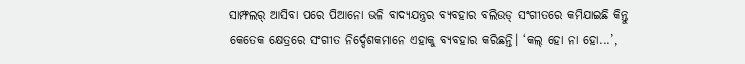ସାମ୍ଫଲର୍ ଆସିବା ପରେ ପିଆନୋ ଭଳି ବାଦ୍ୟଯନ୍ତ୍ରର ବ୍ୟବହାର ବଲିଉଡ୍ ସଂଗୀତରେ କମିଯାଇଛି କିନ୍ତୁ କେତେକ କ୍ଷେତ୍ରରେ ସଂଗୀତ ନିର୍ଦ୍ଦେଶକମାନେ ଏହାକୁ ବ୍ୟବହାର କରିଛନ୍ତି। ‘କଲ୍ ହୋ ନା ହୋ...’,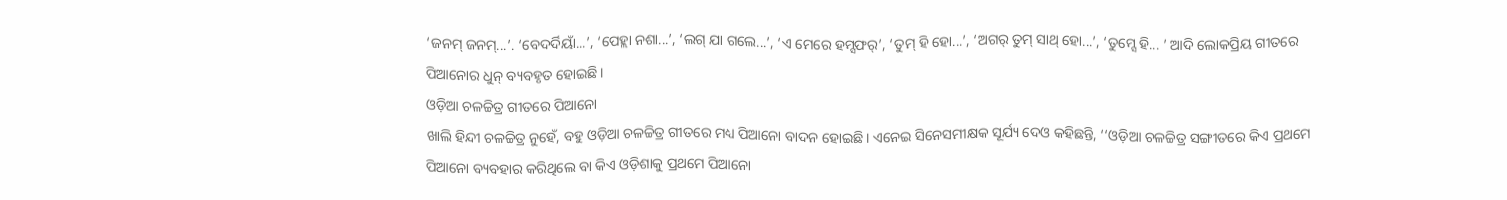‘ଜନମ୍ ଜନମ୍...’. ‘ବେଦର୍ଦିୟାଁ...’, ‘ପେହ୍ଲା ନଶା...’, ‘ଲଗ୍ ଯା ଗଲେ...’, ‘ଏ ମେରେ ହମ୍ସଫର୍’, ‘ତୁମ୍ ହି ହୋ...’, ‘ଅଗର୍ ତୁମ୍ ସାଥ୍ ହୋ...’, ‘ତୁମ୍ସେ ହି... ’ ଆଦି ଲୋକପ୍ରିୟ ଗୀତରେ ପିଆନୋର ଧୁନ୍ ବ୍ୟବହୃତ ହୋଇଛି।
ଓଡ଼ିଆ ଚଳଚ୍ଚିତ୍ର ଗୀତରେ ପିଆନୋ
ଖାଲି ହିନ୍ଦୀ ଚଳଚ୍ଚିତ୍ର ନୁହେଁ, ବହୁ ଓଡ଼ିଆ ଚଳଚ୍ଚିତ୍ର ଗୀତରେ ମଧ୍ୟ ପିଆନୋ ବାଦନ ହୋଇଛି। ଏନେଇ ସିନେସମୀକ୍ଷକ ସୂର୍ଯ୍ୟ ଦେଓ କହିଛନ୍ତି, ‘‘ଓଡ଼ିଆ ଚଳଚ୍ଚିତ୍ର ସଙ୍ଗୀତରେ କିଏ ପ୍ରଥମେ ପିଆନୋ ବ୍ୟବହାର କରିଥିଲେ ବା କିଏ ଓଡ଼ିଶାକୁ ପ୍ରଥମେ ପିଆନୋ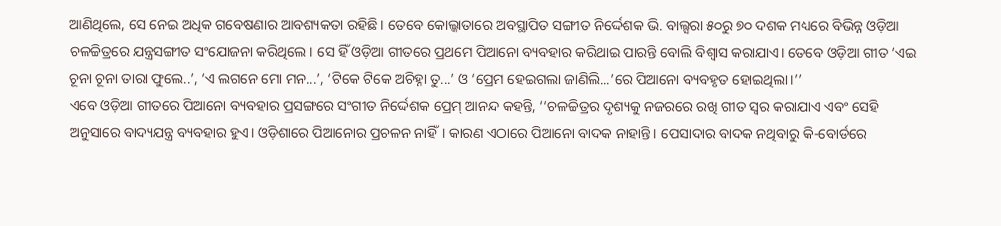ଆଣିଥିଲେ, ସେ ନେଇ ଅଧିକ ଗବେଷଣାର ଆବଶ୍ୟକତା ରହିଛି। ତେବେ କୋଲ୍କାତାରେ ଅବସ୍ଥାପିତ ସଙ୍ଗୀତ ନିର୍ଦ୍ଦେଶକ ଭି. ବାଲ୍ସରା ୫୦ରୁ ୭୦ ଦଶକ ମଧ୍ୟରେ ବିଭିନ୍ନ ଓଡ଼ିଆ ଚଳଚ୍ଚିତ୍ରରେ ଯନ୍ତ୍ରସଙ୍ଗୀତ ସଂଯୋଜନା କରିଥିଲେ। ସେ ହିଁ ଓଡ଼ିଆ ଗୀତରେ ପ୍ରଥମେ ପିଆନୋ ବ୍ୟବହାର କରିଥାଇ ପାରନ୍ତି ବୋଲି ବିଶ୍ବାସ କରାଯାଏ। ତେବେ ଓଡ଼ିଆ ଗୀତ ‘ଏଇ ଚୂନା ଚୂନା ତାରା ଫୁଲେ..’, ‘ଏ ଲଗନେ ମୋ ମନ...’, ‘ଟିକେ ଟିକେ ଅଚିହ୍ନା ତୁ...’ ଓ ‘ପ୍ରେମ ହେଇଗଲା ଜାଣିଲି...’ରେ ପିଆନୋ ବ୍ୟବହୃତ ହୋଇଥିଲା।’’
ଏବେ ଓଡ଼ିଆ ଗୀତରେ ପିଆନୋ ବ୍ୟବହାର ପ୍ରସଙ୍ଗରେ ସଂଗୀତ ନିର୍ଦ୍ଦେଶକ ପ୍ରେମ୍ ଆନନ୍ଦ କହନ୍ତି, ‘‘ଚଳଚ୍ଚିତ୍ରର ଦୃଶ୍ୟକୁ ନଜରରେ ରଖି ଗୀତ ସ୍ବର କରାଯାଏ ଏବଂ ସେହି ଅନୁସାରେ ବାଦ୍ୟଯନ୍ତ୍ର ବ୍ୟବହାର ହୁଏ। ଓଡ଼ିଶାରେ ପିଆନୋର ପ୍ରଚଳନ ନାହିଁ। କାରଣ ଏଠାରେ ପିଆନୋ ବାଦକ ନାହାନ୍ତି। ପେସାଦାର ବାଦକ ନଥିବାରୁ କି-ବୋର୍ଡରେ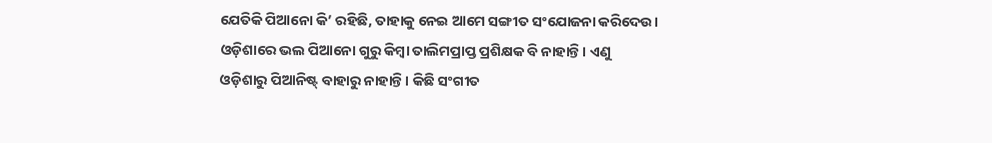ଯେତିକି ପିଆନୋ କି’ ରହିଛି, ତାହାକୁ ନେଇ ଆମେ ସଙ୍ଗୀତ ସଂଯୋଜନା କରିଦେଉ। ଓଡ଼ିଶାରେ ଭଲ ପିଆନୋ ଗୁରୁ କିମ୍ବା ତାଲିମପ୍ରାପ୍ତ ପ୍ରଶିକ୍ଷକ ବି ନାହାନ୍ତି। ଏଣୁ ଓଡ଼ିଶାରୁ ପିଆନିଷ୍ଟ୍ ବାହାରୁ ନାହାନ୍ତି। କିଛି ସଂଗୀତ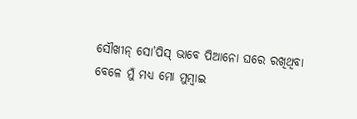ସୌଖୀନ୍ ସୋ’ପିସ୍ ଭାବେ ପିଆନୋ ଘରେ ରଖିଥିବା ବେଳେ ମୁଁ ମଧ୍ୟ ମୋ ମୁମ୍ବାଇ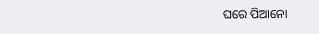ଘରେ ପିଆନୋ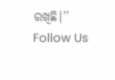ରଖିଛି।’’
Follow Us